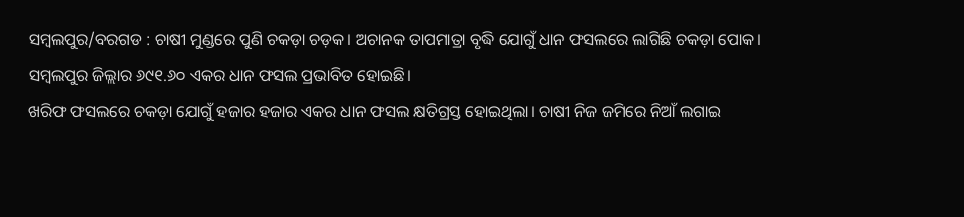ସମ୍ବଲପୁର/ବରଗଡ : ଚାଷୀ ମୁଣ୍ଡରେ ପୁଣି ଚକଡ଼ା ଚଡ଼କ। ଅଚାନକ ତାପମାତ୍ରା ବୃଦ୍ଧି ଯୋଗୁଁ ଧାନ ଫସଲରେ ଲାଗିଛି ଚକଡ଼ା ପୋକ। ସମ୍ବଲପୁର ଜିଲ୍ଲାର ୬୯୧.୬୦ ଏକର ଧାନ ଫସଲ ପ୍ରଭାବିତ ହୋଇଛି।
ଖରିଫ ଫସଲରେ ଚକଡ଼ା ଯୋଗୁଁ ହଜାର ହଜାର ଏକର ଧାନ ଫସଲ କ୍ଷତିଗ୍ରସ୍ତ ହୋଇଥିଲା। ଚାଷୀ ନିଜ ଜମିରେ ନିଆଁ ଲଗାଇ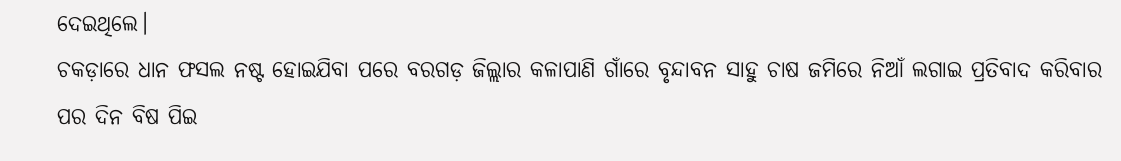ଦେଇଥିଲେ।
ଚକଡ଼ାରେ ଧାନ ଫସଲ ନଷ୍ଟ ହୋଇଯିବା ପରେ ବରଗଡ଼ ଜିଲ୍ଲାର କଳାପାଣି ଗାଁରେ ବୃନ୍ଦାବନ ସାହୁ ଚାଷ ଜମିରେ ନିଆଁ ଲଗାଇ ପ୍ରତିବାଦ କରିବାର ପର ଦିନ ବିଷ ପିଇ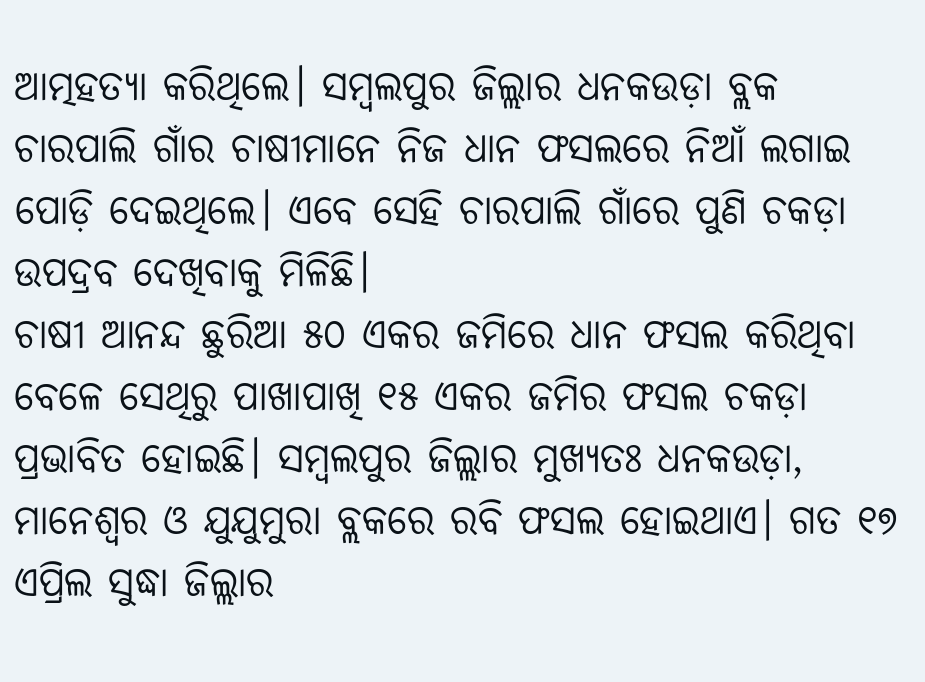ଆତ୍ମହତ୍ୟା କରିଥିଲେ। ସମ୍ବଲପୁର ଜିଲ୍ଲାର ଧନକଉଡ଼ା ବ୍ଲକ ଚାରପାଲି ଗାଁର ଚାଷୀମାନେ ନିଜ ଧାନ ଫସଲରେ ନିଆଁ ଲଗାଇ ପୋଡ଼ି ଦେଇଥିଲେ। ଏବେ ସେହି ଚାରପାଲି ଗାଁରେ ପୁଣି ଚକଡ଼ା ଉପଦ୍ରବ ଦେଖିବାକୁ ମିଳିଛି।
ଚାଷୀ ଆନନ୍ଦ ଛୁରିଆ ୫୦ ଏକର ଜମିରେ ଧାନ ଫସଲ କରିଥିବା ବେଳେ ସେଥିରୁ ପାଖାପାଖି ୧୫ ଏକର ଜମିର ଫସଲ ଚକଡ଼ା ପ୍ରଭାବିତ ହୋଇଛି। ସମ୍ବଲପୁର ଜିଲ୍ଲାର ମୁଖ୍ୟତଃ ଧନକଉଡ଼ା, ମାନେଶ୍ୱର ଓ ଯୁଯୁମୁରା ବ୍ଲକରେ ରବି ଫସଲ ହୋଇଥାଏ। ଗତ ୧୭ ଏପ୍ରିଲ ସୁଦ୍ଧା ଜିଲ୍ଲାର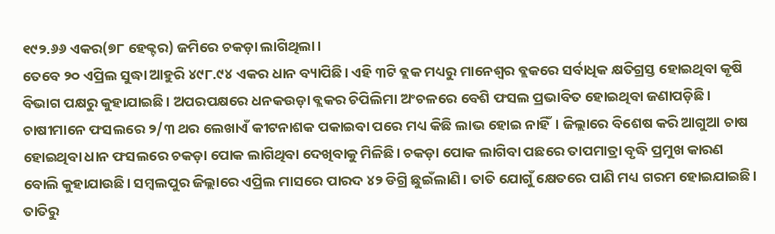୧୯୨.୬୬ ଏକର(୭୮ ହେକ୍ଟର) ଜମିରେ ଚକଡ଼ା ଲାଗିଥିଲା।
ତେବେ ୨୦ ଏପ୍ରିଲ ସୁଦ୍ଧା ଆହୁରି ୪୯୮.୯୪ ଏକର ଧାନ ବ୍ୟାପିଛି। ଏହି ୩ଟି ବ୍ଲକ ମଧ୍ୟରୁ ମାନେଶ୍ୱର ବ୍ଲକରେ ସର୍ବାଧିକ କ୍ଷତିଗ୍ରସ୍ତ ହୋଇଥିବା କୃଷି ବିଭାଗ ପକ୍ଷରୁ କୁହାଯାଇଛି। ଅପରପକ୍ଷରେ ଧନକଉଡ଼ା ବ୍ଲକର ଚିପିଲିମା ଅଂଚଳରେ ବେଶି ଫସଲ ପ୍ରଭାବିତ ହୋଇଥିବା ଜଣାପଡ଼ିଛି। ଚାଷୀମାନେ ଫସଲରେ ୨/୩ ଥର ଲେଖାଏଁ କୀଟନାଶକ ପକାଇବା ପରେ ମଧ୍ୟ କିଛି ଲାଭ ହୋଇ ନାହିଁ। ଜିଲ୍ଲାରେ ବିଶେଷ କରି ଆଗୁଆ ଚାଷ ହୋଇଥିବା ଧାନ ଫସଲରେ ଚକଡ଼ା ପୋକ ଲାଗିଥିବା ଦେଖିବାକୁ ମିଳିଛି। ଚକଡ଼ା ପୋକ ଲାଗିବା ପଛରେ ତାପମାତ୍ରା ବୃଦ୍ଧି ପ୍ରମୁଖ କାରଣ ବୋଲି କୁହାଯାଉଛି। ସମ୍ବଲପୁର ଜିଲ୍ଲାରେ ଏପ୍ରିଲ ମାସରେ ପାରଦ ୪୨ ଡିଗ୍ରି ଛୁଇଁଲାଣି। ତାତି ଯୋଗୁଁ କ୍ଷେତରେ ପାଣି ମଧ୍ୟ ଗରମ ହୋଇଯାଇଛି। ତାତିରୁ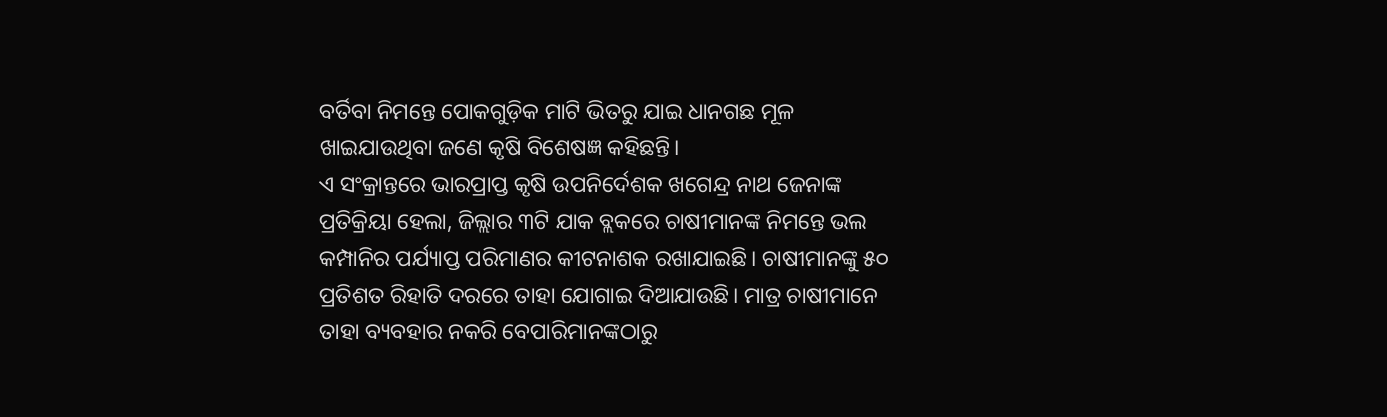ବର୍ତିବା ନିମନ୍ତେ ପୋକଗୁଡ଼ିକ ମାଟି ଭିତରୁ ଯାଇ ଧାନଗଛ ମୂଳ ଖାଇଯାଉଥିବା ଜଣେ କୃଷି ବିଶେଷଜ୍ଞ କହିଛନ୍ତି।
ଏ ସଂକ୍ରାନ୍ତରେ ଭାରପ୍ରାପ୍ତ କୃଷି ଉପନିର୍ଦେଶକ ଖଗେନ୍ଦ୍ର ନାଥ ଜେନାଙ୍କ ପ୍ରତିକ୍ରିୟା ହେଲା, ଜିଲ୍ଲାର ୩ଟି ଯାକ ବ୍ଲକରେ ଚାଷୀମାନଙ୍କ ନିମନ୍ତେ ଭଲ କମ୍ପାନିର ପର୍ଯ୍ୟାପ୍ତ ପରିମାଣର କୀଟନାଶକ ରଖାଯାଇଛି। ଚାଷୀମାନଙ୍କୁ ୫୦ ପ୍ରତିଶତ ରିହାତି ଦରରେ ତାହା ଯୋଗାଇ ଦିଆଯାଉଛି। ମାତ୍ର ଚାଷୀମାନେ ତାହା ବ୍ୟବହାର ନକରି ବେପାରିମାନଙ୍କଠାରୁ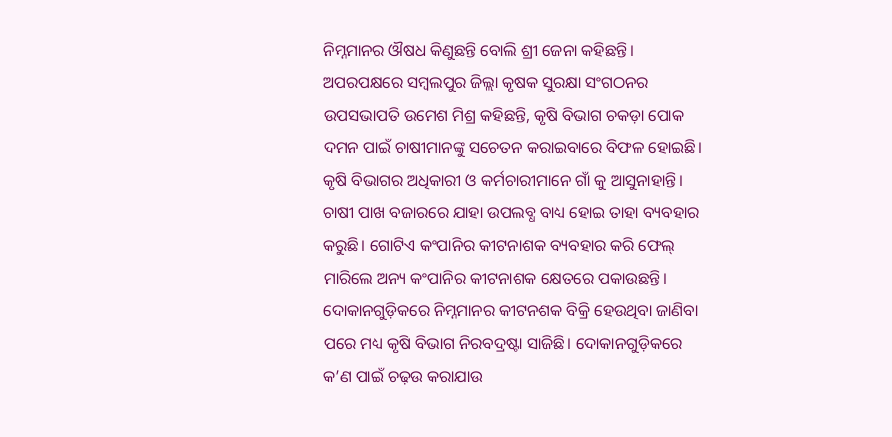ନିମ୍ନମାନର ଔଷଧ କିଣୁଛନ୍ତି ବୋଲି ଶ୍ରୀ ଜେନା କହିଛନ୍ତି। ଅପରପକ୍ଷରେ ସମ୍ବଲପୁର ଜିଲ୍ଲା କୃଷକ ସୁରକ୍ଷା ସଂଗଠନର ଉପସଭାପତି ଉମେଶ ମିଶ୍ର କହିଛନ୍ତି, କୃଷି ବିଭାଗ ଚକଡ଼ା ପୋକ ଦମନ ପାଇଁ ଚାଷୀମାନଙ୍କୁ ସଚେତନ କରାଇବାରେ ବିଫଳ ହୋଇଛି। କୃଷି ବିଭାଗର ଅଧିକାରୀ ଓ କର୍ମଚାରୀମାନେ ଗାଁ କୁ ଆସୁନାହାନ୍ତି। ଚାଷୀ ପାଖ ବଜାରରେ ଯାହା ଉପଲବ୍ଧ ବାଧ୍ୟ ହୋଇ ତାହା ବ୍ୟବହାର କରୁଛି। ଗୋଟିଏ କଂପାନିର କୀଟନାଶକ ବ୍ୟବହାର କରି ଫେଲ୍ ମାରିଲେ ଅନ୍ୟ କଂପାନିର କୀଟନାଶକ କ୍ଷେତରେ ପକାଉଛନ୍ତି। ଦୋକାନଗୁଡ଼ିକରେ ନିମ୍ନମାନର କୀଟନଶକ ବିକ୍ରି ହେଉଥିବା ଜାଣିବା ପରେ ମଧ୍ୟ କୃଷି ବିଭାଗ ନିରବଦ୍ରଷ୍ଟା ସାଜିଛି। ଦୋକାନଗୁଡ଼ିକରେ କ’ଣ ପାଇଁ ଚଢ଼ଉ କରାଯାଉ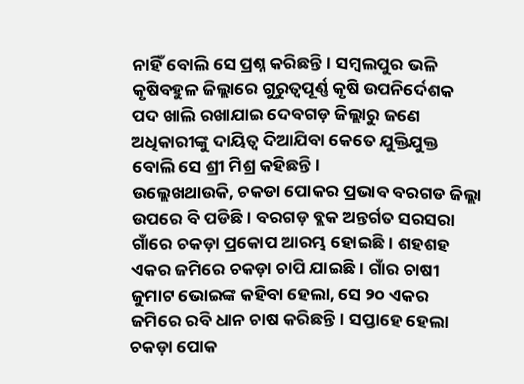ନାହିଁ ବୋଲି ସେ ପ୍ରଶ୍ନ କରିଛନ୍ତି। ସମ୍ବଲପୁର ଭଳି କୃଷିବହୁଳ ଜିଲ୍ଲାରେ ଗୁରୁତ୍ୱପୂର୍ଣ୍ଣ କୃଷି ଉପନିର୍ଦେଶକ ପଦ ଖାଲି ରଖାଯାଇ ଦେବଗଡ଼ ଜିଲ୍ଲାରୁ ଜଣେ ଅଧିକାରୀଙ୍କୁ ଦାୟିତ୍ୱ ଦିଆଯିବା କେତେ ଯୁକ୍ତିଯୁକ୍ତ ବୋଲି ସେ ଶ୍ରୀ ମିଶ୍ର କହିଛନ୍ତି।
ଉଲ୍ଲେଖଥାଉକି, ଚକଡା ପୋକର ପ୍ରଭାବ ବରଗଡ ଜିଲ୍ଲା ଉପରେ ବି ପଡିଛି। ବରଗଡ଼ ବ୍ଲକ ଅନ୍ତର୍ଗତ ସରସରା ଗାଁରେ ଚକଡ଼ା ପ୍ରକୋପ ଆରମ୍ଭ ହୋଇଛି। ଶହଶହ ଏକର ଜମିରେ ଚକଡ଼ା ଚାପି ଯାଇଛି। ଗାଁର ଚାଷୀ ଜୁମାଟ ଭୋଇଙ୍କ କହିବା ହେଲା, ସେ ୨୦ ଏକର ଜମିରେ ରବି ଧାନ ଚାଷ କରିଛନ୍ତି। ସପ୍ତାହେ ହେଲା ଚକଡ଼ା ପୋକ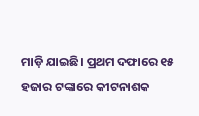ମାଡ଼ି ଯାଇଛି। ପ୍ରଥମ ଦଫାରେ ୧୫ ହଜାର ଟଙ୍କାରେ କୀଟନାଶକ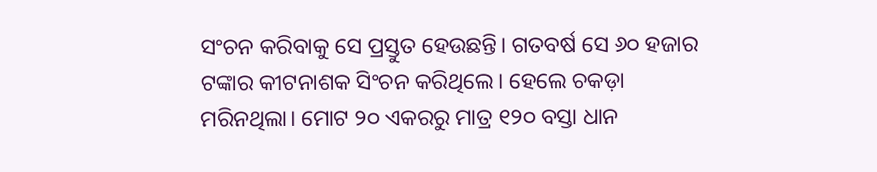ସଂଚନ କରିବାକୁ ସେ ପ୍ରସ୍ତୁତ ହେଉଛନ୍ତି। ଗତବର୍ଷ ସେ ୬୦ ହଜାର ଟଙ୍କାର କୀଟନାଶକ ସିଂଚନ କରିଥିଲେ। ହେଲେ ଚକଡ଼ା ମରିନଥିଲା। ମୋଟ ୨୦ ଏକରରୁ ମାତ୍ର ୧୨୦ ବସ୍ତା ଧାନ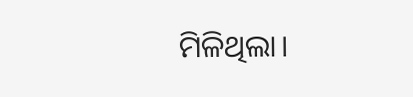ମିଳିଥିଲା।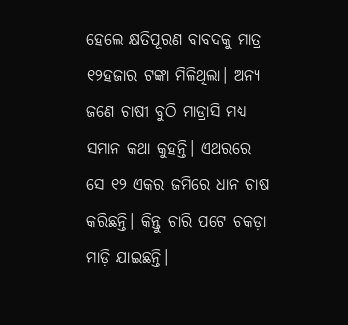ହେଲେ କ୍ଷତିପୂରଣ ବାବଦକୁ ମାତ୍ର ୧୨ହଜାର ଟଙ୍କା ମିଳିଥିଲା। ଅନ୍ୟ ଜଣେ ଚାଷୀ ବୁଠି ମାଡ୍ରାସି ମଧ୍ୟ ସମାନ କଥା କୁହନ୍ତି। ଏଥରରେ ସେ ୧୨ ଏକର ଜମିରେ ଧାନ ଚାଷ କରିଛନ୍ତି। କିନ୍ତୁ ଚାରି ପଟେ ଚକଡ଼ା ମାଡ଼ି ଯାଇଛନ୍ତି।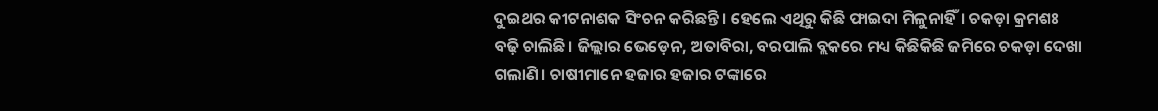ଦୁଇଥର କୀଟନାଶକ ସିଂଚନ କରିଛନ୍ତି। ହେଲେ ଏଥିରୁ କିଛି ଫାଇଦା ମିଳୁନାହିଁ। ଚକଡ଼ା କ୍ରମଶଃ ବଢ଼ି ଚାଲିଛି। ଜିଲ୍ଲାର ଭେଡ଼େନ, ଅତାବିରା, ବରପାଲି ବ୍ଲକରେ ମଧ୍ୟ କିଛିକିଛି ଜମିରେ ଚକଡ଼ା ଦେଖା ଗଲାଣି। ଚାଷୀମାନେ ହଜାର ହଜାର ଟଙ୍କାରେ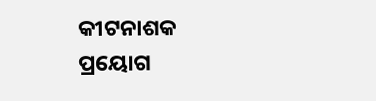କୀଟନାଶକ ପ୍ରୟୋଗ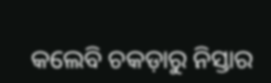କଲେବି ଚକଡ଼ାରୁ ନିସ୍ତାର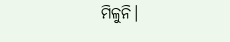ମିଳୁନି।